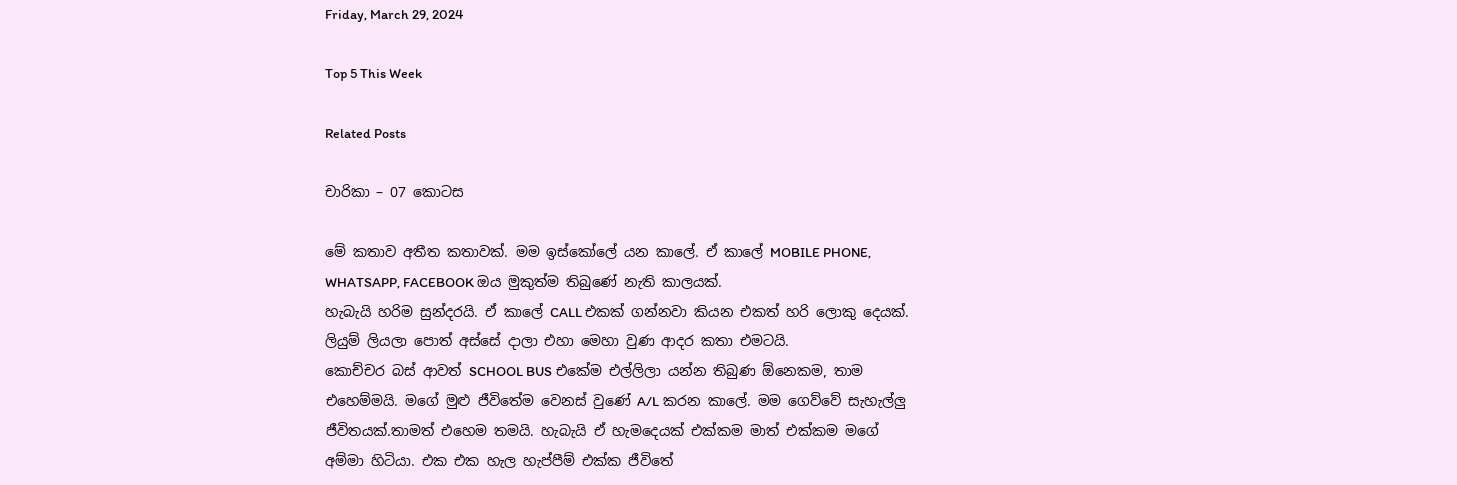Friday, March 29, 2024

Top 5 This Week

Related Posts

චාරිකා – 07 කොටස

මේ කතාව අතීත කතාවක්. මම ඉස්කෝලේ යන කාලේ. ඒ කාලේ MOBILE PHONE, WHATSAPP, FACEBOOK ඔය මුකුත්ම තිබුණේ නැති කාලයක්.
හැබැයි හරිම සුන්දරයි. ඒ කාලේ CALL එකක් ගන්නවා කියන එකත් හරි ලොකු දෙයක්. ලියුම් ලියලා පොත් අස්සේ දාලා එහා මෙහා වුණ ආදර කතා එමටයි.
කොච්චර බස් ආවත් SCHOOL BUS එකේම එල්ලිලා යන්න තිබුණ ඕනෙකම, තාම එහෙම්මයි. මගේ මුළු ජීවිතේම වෙනස් වුණේ A/L කරන කාලේ. මම ගෙව්වේ සැහැල්ලු ජීවිතයක්.තාමත් එහෙම තමයි. හැබැයි ඒ හැමදෙයක් එක්කම මාත් එක්කම මගේ අම්මා හිටියා. එක එක හැල හැප්පීම් එක්ක ජීවිතේ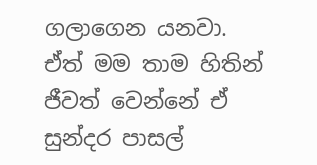ගලාගෙන යනවා. ඒත් මම තාම හිතින් ජීවත් වෙන්නේ ඒ සුන්දර පාසල්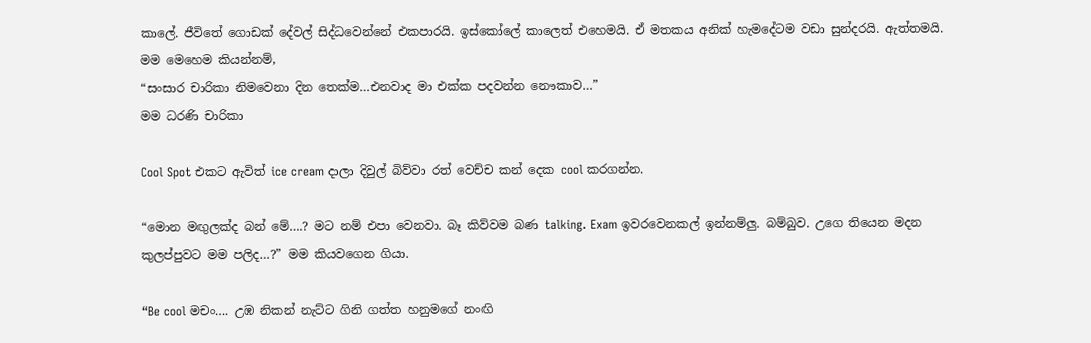කාලේ. ජීවිතේ ගොඩක් දේවල් සිද්ධවෙන්නේ එකපාරයි. ඉස්කෝලේ කාලෙත් එහෙමයි. ඒ මතකය අනික් හැමදේටම වඩා සුන්දරයි. ඇත්තමයි.
මම මෙහෙම කියන්නම්,
“සංසාර චාරිකා නිමවෙනා දින තෙක්ම…එනවාද මා එක්ක පදවන්න නෞකාව…”
මම ධරණි චාරිකා

Cool Spot එකට ඇවිත් ice cream දාලා දිවුල් බිව්වා රත් වෙච්ච කන් දෙක cool කරගන්න.

“මොන මඟුලක්ද බන් මේ….? මට නම් එපා වෙනවා. බෑ කිව්වම බණ talking. Exam ඉවරවෙනකල් ඉන්නම්ලු. බම්බුව. උගෙ තියෙන මදන කුලප්පුවට මම පලිද…?” මම කියවගෙන ගියා.

“Be cool මචං…. උඹ නිකන් නැට්ට ගිනි ගත්ත හනුමගේ නංඟි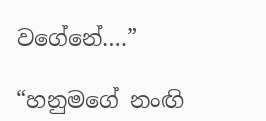වගේනේ….”

“හනුමගේ නංඟි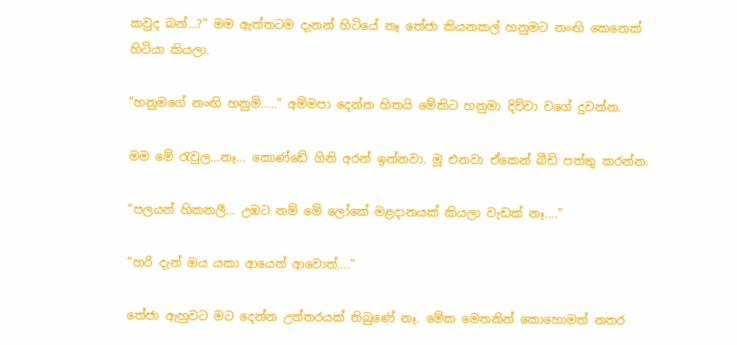කවුද බන්…?” මම ඇත්තටම දැනන් හිටියේ නෑ තේජා කියනකල් හනුමට නංඟි කෙනෙක් හිටියා කියලා.

“හනුමගේ නංඟි හනුමි…..” අම්මපා දෙන්න හිතයි මේකිට හනුමා දිව්වා වගේ දුවන්න.

මම මේ රැවුල…නෑ… කොණ්ඩේ ගිනි අරන් ඉන්නවා. මූ එනවා ඒකෙන් බීඩි පත්තු කරන්න.

“පලයන් හිකනලී… උඹට නම් මේ ලෝකේ මළදානයක් කියලා වැඩක් නෑ….”

“හරි දැන් ඔය යකා ආයෙත් ආවොත්….”

තේජා ඇහුවට මට දෙන්න උත්තරයක් තිබුණේ නෑ. මේක මෙතනින් කොහොමත් නතර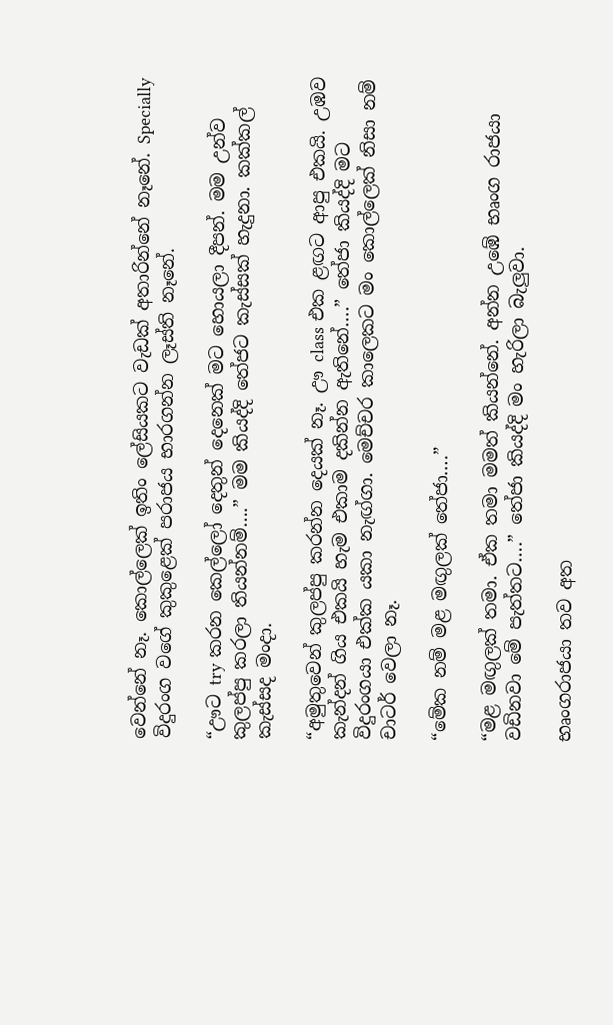වෙන්නේ නෑ. කොල්ලෙක් ඉතිං ලේසියකට වැඩක් අතාරින්නේ නෑනේ. Specially විදුරංග වගේ කුකුළෙක් පරාජය භාරගන්න ලෑස්ති නෑනේ.

“ඌට try කරන කෙල්ලෝ දෙතුන් දෙනෙක් මට හොයලා දීපන්. මම උන්ව කුලප්පු කරලා තියන්නම්….” මම කියද්දි තේජට කැස්සක් හැදුනා. කක්කල් කැස්සද මංදා.

“අමුතුවෙන් කුලප්පු කරන්න දෙයක් නෑ. ඌ class එක ළඟට ආපු එකයි. උඹව කැන්දන් ගිය එකයි හැම එකාම දකින්න ඇතිනේ….” තේජා කියද්දි මට විදුරංගයා එක්ක යකා නැඟ්ගා. මෙච්චර කාලෙකට මං කොල්ලෙක් නිසා නම් චාටර් වෙලා නෑ.

“මේක නම් මළ මඟුලක් තේජා….”

“මළ මඟුලක් තමා. ඒක තමා මමත් කියන්නේ. අන්න උඹේ භෘංග රාජයා වඩිනවා මේ පැත්තට….” තේජා කියද්දි මං හැරිලා බැලුවා.

භෘංගරාජයා තව අත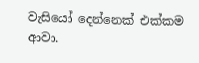වැසියෝ දෙන්නෙක් එක්කම ආවා.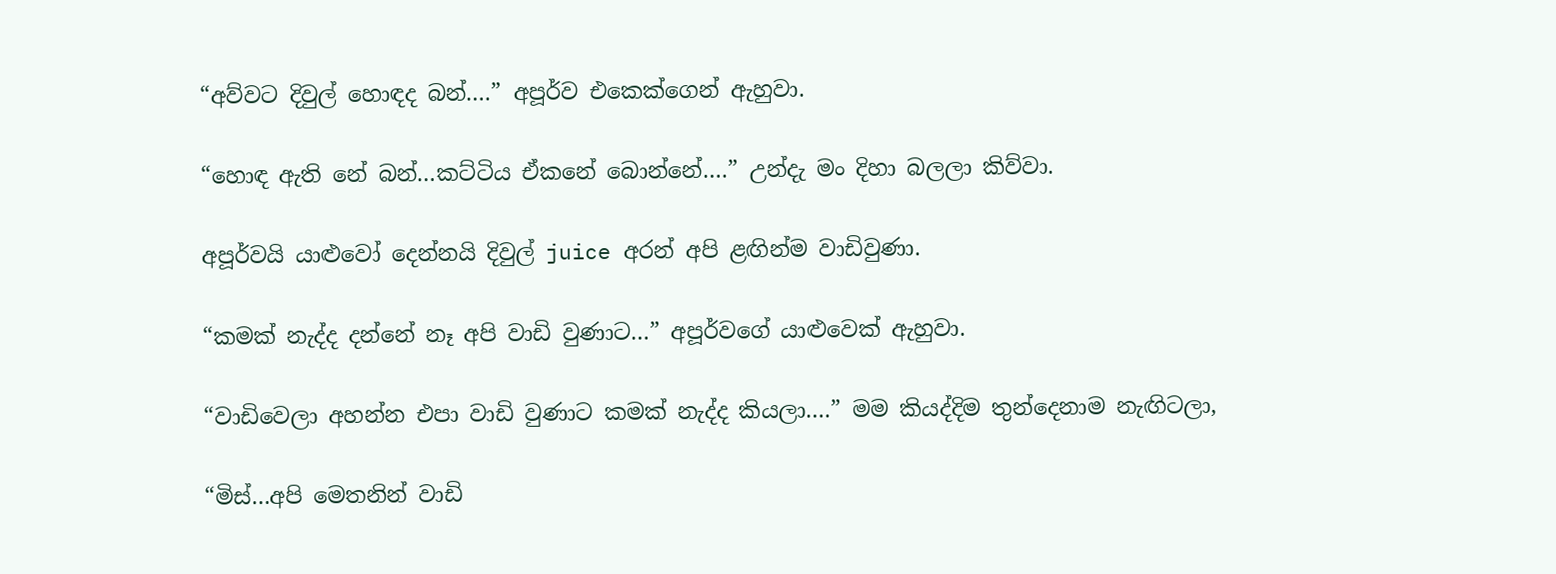“අව්වට දිවුල් හොඳද බන්….” අපූර්ව එකෙක්ගෙන් ඇහුවා.

“හොඳ ඇති නේ බන්…කට්ටිය ඒකනේ බොන්නේ….” උන්දැ මං දිහා බලලා කිව්වා.

අපූර්වයි යාළුවෝ දෙන්නයි දිවුල් juice අරන් අපි ළඟින්ම වාඩිවුණා.

“කමක් නැද්ද දන්නේ නෑ අපි වාඩි වුණාට…” අපූර්වගේ යාළුවෙක් ඇහුවා.

“වාඩිවෙලා අහන්න එපා වාඩි වුණාට කමක් නැද්ද කියලා….” මම කියද්දිම තුන්දෙනාම නැඟිටලා,

“මිස්…අපි මෙතනින් වාඩි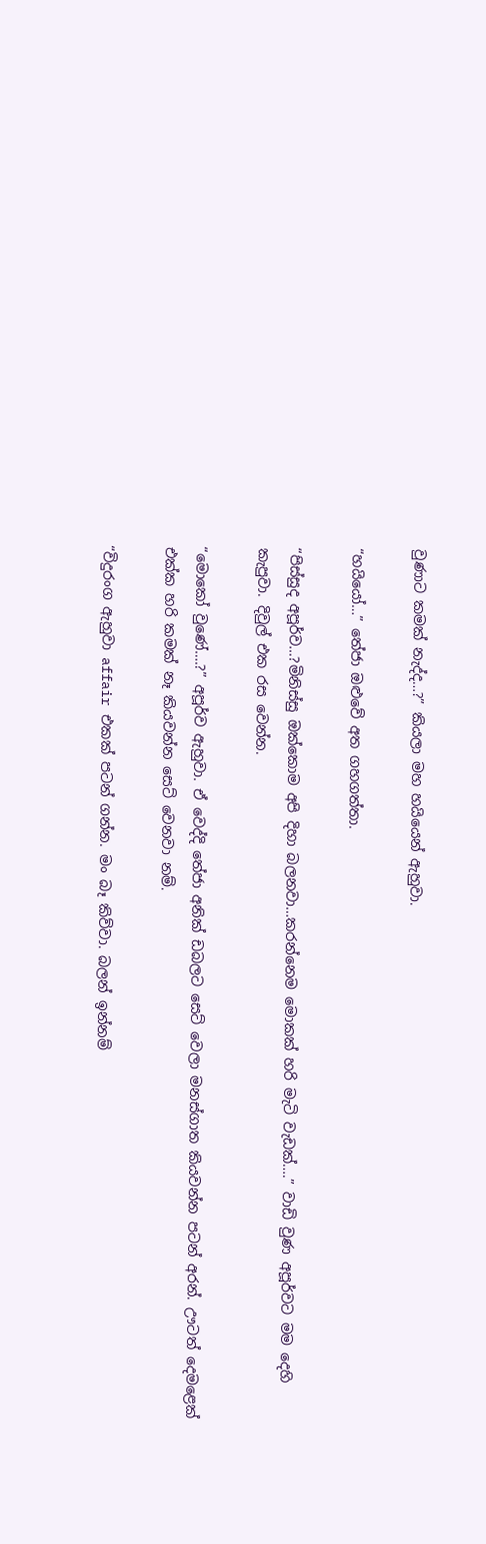වුණාට කමක් නැද්ද…?” කියලා මහ හයියෙන් ඇහුවා.

“හයියෝ…” තේජා ඔළුවේ අත ගහගත්‍තා.

“පිස්සුද අපූර්ව…?මිනිස්සු ඔක්කොම අපි දිහා බලනවා…කරන්නෙම මොකක් හරි මැටි වැඩක්….” වාඩි වුණ අපූර්වට මම දෙහි කැපුවා. දිවුල් එක රස වෙන්න.

“මොකෝ වුණේ….?” අපූර්ව ඇහුවා. ඒ වෙද්දි තේජා අනික් ඩබලට සෙට් වෙලා මනස්ගාත කියවන්න පටන් අරන්. ඌටත් දෙමළෙක් එක්ක හරි කමක් නෑ කියවන්න සෙට් වෙනවා නම්.

“විදුරංග ඇහුවා affair එකක් පටන් ගන්න. මං බෑ කිව්වා. බලන් ඉන්නම්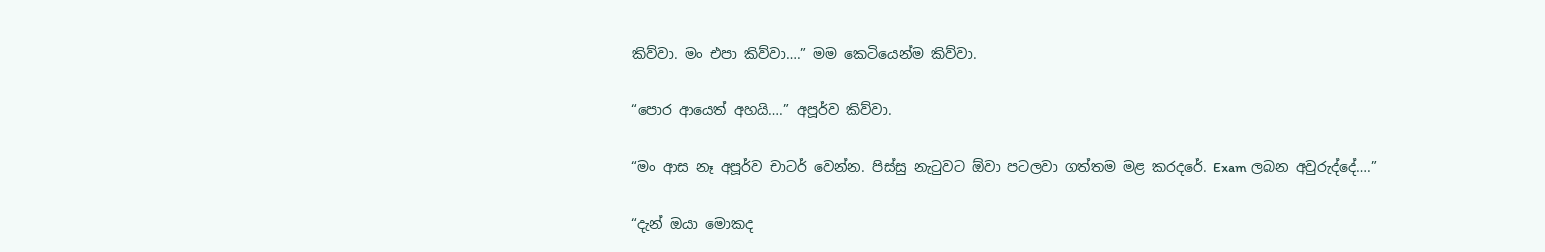කිව්වා. මං එපා කිව්වා….” මම කෙටියෙන්ම කිව්වා.

“පොර ආයෙත් අහයි….” අපූර්ව කිව්වා.

“මං ආස නෑ අපූර්ව චාටර් වෙන්න. පිස්සු නැටුවට ඕවා පටලවා ගත්තම මළ කරදරේ. Exam ලබන අවුරුද්දේ….”

“දැන් ඔයා මොකද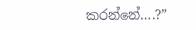කරන්නේ….?”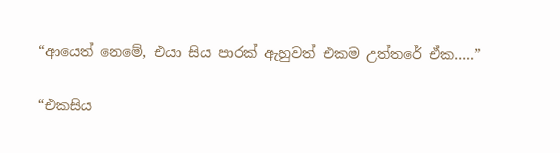“ආයෙත් නෙමේ, එයා සිය පාරක් ඇහුවත් එකම උත්තරේ ඒක…..”

“එකසිය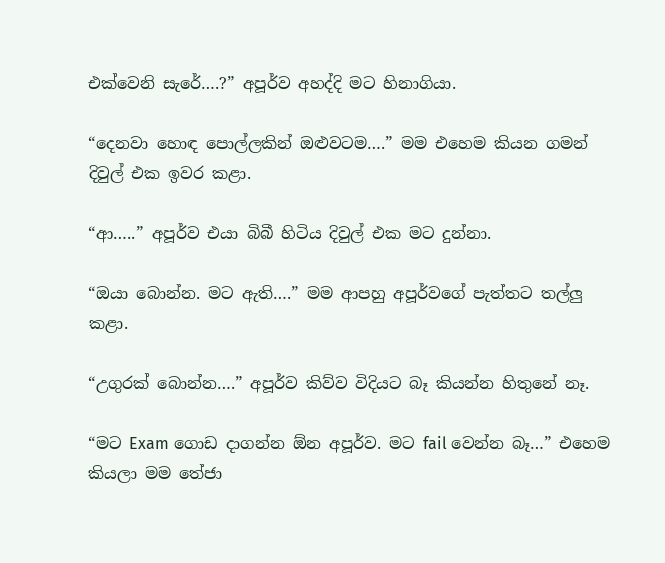එක්වෙනි සැරේ….?” අපූර්ව අහද්දි මට හිනාගියා.

“දෙනවා හොඳ පොල්ලකින් ඔළුවටම….” මම එහෙම කියන ගමන් දිවුල් එක ඉවර කළා.

“ආ…..” අපූර්ව එයා බිබී හිටිය දිවුල් එක මට දුන්නා.

“ඔයා බොන්න. මට ඇති….” මම ආපහු අපූර්වගේ පැත්තට තල්ලු කළා.

“උගුරක් බොන්න….” අපූර්ව කිව්ව විදියට බෑ කියන්න හිතුනේ නෑ.

“මට Exam ගොඩ දාගන්න ඕන අපූර්ව. මට fail වෙන්න බෑ…” එහෙම කියලා මම තේජා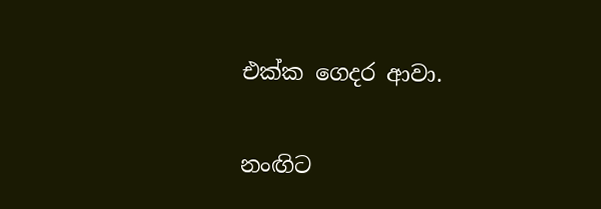එක්ක ගෙදර ආවා.

නංඟිට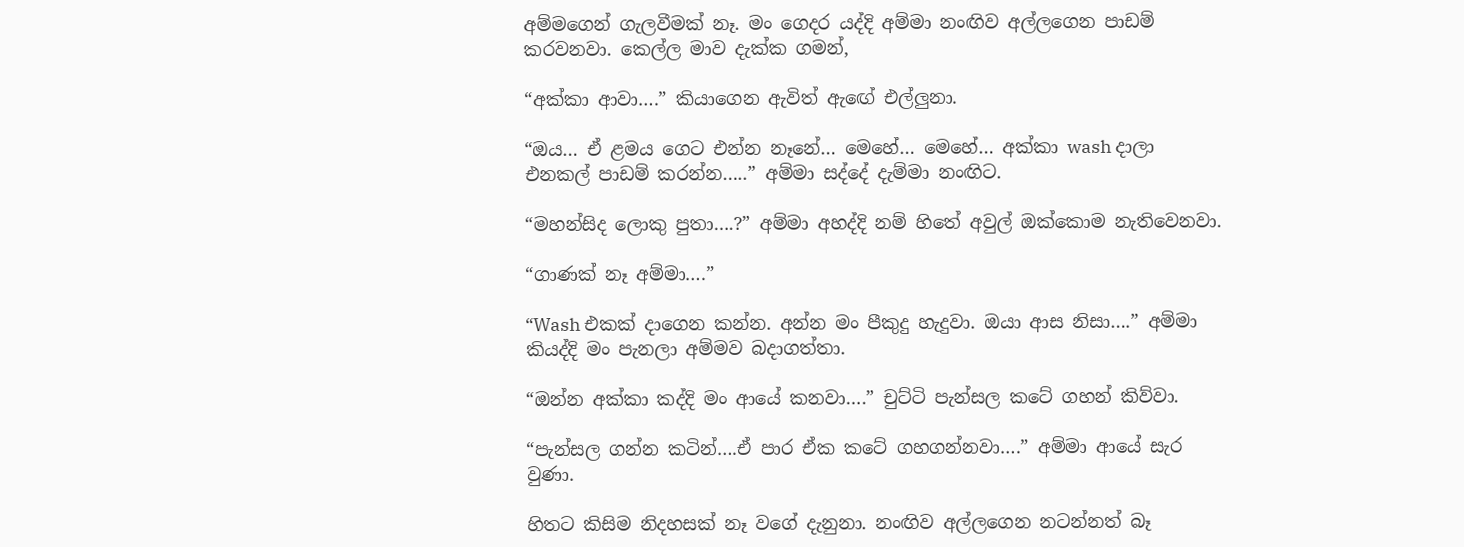අම්මගෙන් ගැලවීමක් නෑ. මං ගෙදර යද්දි අම්මා නංඟිව අල්ලගෙන පාඩම් කරවනවා. කෙල්ල මාව දැක්ක ගමන්,

“අක්කා ආවා….” කියාගෙන ඇවිත් ඇඟේ එල්ලුනා.

“ඔය… ඒ ළමය ගෙට එන්න නෑනේ… මෙහේ… මෙහේ… අක්කා wash දාලා එනකල් පාඩම් කරන්න…..” අම්මා සද්දේ දැම්මා නංඟිට.

“මහන්සිද ලොකු පුතා….?” අම්මා අහද්දි නම් හිතේ අවුල් ඔක්කොම නැතිවෙනවා.

“ගාණක් නෑ අම්මා….”

“Wash එකක් දාගෙන කන්න. අන්න මං පීකුදු හැදුවා. ඔයා ආස නිසා….” අම්මා කියද්දි මං පැනලා අම්මව බදාගත්තා.

“ඔන්න අක්කා කද්දි මං ආයේ කනවා….” චුට්ටි පැන්සල කටේ ගහන් කිව්වා.

“පැන්සල ගන්න කටින්….ඒ පාර ඒක කටේ ගහගන්නවා….” අම්මා ආයේ සැර වුණා.

හිතට කිසිම නිදහසක් නෑ වගේ දැනුනා. නංඟිව අල්ලගෙන නටන්නත් බෑ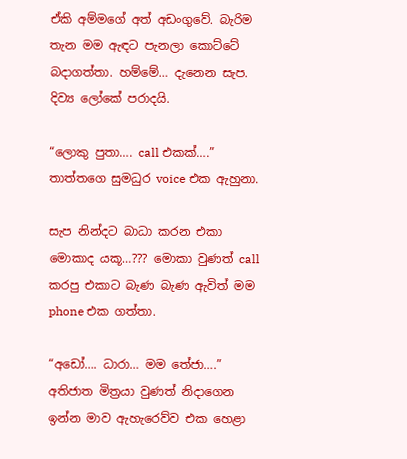ඒකි අම්මගේ අත් අඩංගුවේ. බැරිම තැන මම ඇඳට පැනලා කොට්ටේ බදාගත්තා. හම්මේ… දැනෙන සැප. දිව්‍ය ලෝකේ පරාදයි.

“ලොකු පුතා…. call එකක්….” තාත්තගෙ සුමධුර voice එක ඇහුනා.

සැප නින්දට බාධා කරන එකා මොකාද යකූ…??? මොකා වුණත් call කරපු එකාට බැණ බැණ ඇවිත් මම phone එක ගත්තා.

“අඩෝ…. ධාරා… මම තේජා….” අතිජාත මිත්‍රයා වුණත් නිදාගෙන ඉන්න මාව ඇහැරෙව්ව එක හෙළා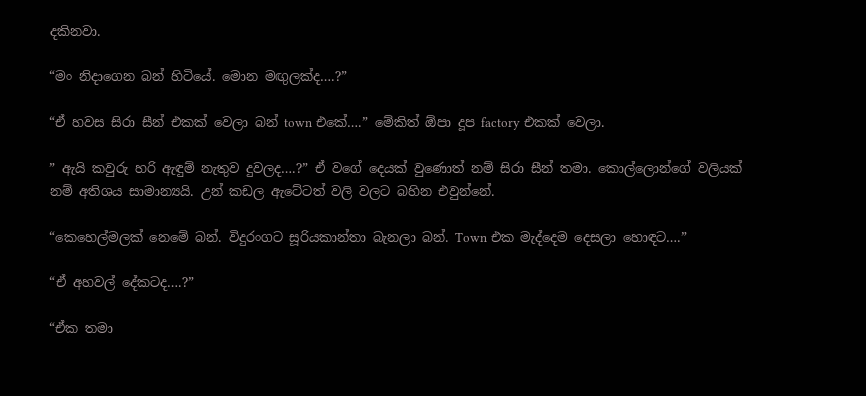දකිනවා.

“මං නිදාගෙන බන් හිටියේ. මොන මඟුලක්ද….?”

“ඒ හවස සිරා සීන් එකක් වෙලා බන් town එකේ….” මේකිත් ඕපා දූප factory එකක් වෙලා.

” ඇයි කවුරු හරි ඇඳුම් නැතුව දුවලද….?” ඒ වගේ දෙයක් වුණොත් නම් සිරා සීන් තමා. කොල්ලොන්ගේ වලියක් නම් අතිශය සාමාන්‍යයි. උන් කඩල ඇටේටත් වලි වලට බහින එවුන්නේ.

“කෙහෙල්මලක් නෙමේ බන්. විදුරංගට සූරියකාන්තා බැනලා බන්. Town එක මැද්දෙම දෙසලා හොඳට….”

“ඒ අහවල් දේකටද….?”

“ඒක තමා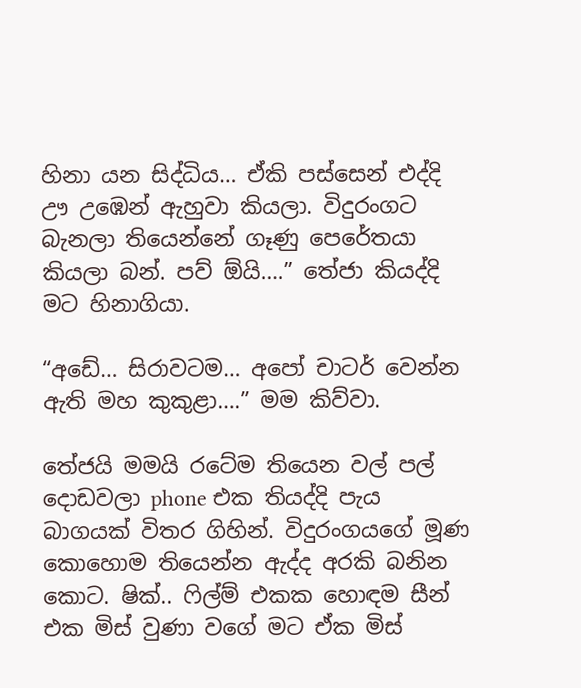හිනා යන සිද්ධිය… ඒකි පස්සෙන් එද්දි ඌ උඹෙන් ඇහුවා කියලා. විදුරංගට බැනලා තියෙන්නේ ගෑණු පෙරේතයා කියලා බන්. පව් ඕයි….” තේජා කියද්දි මට හිනාගියා.

“අඩේ… සිරාවටම… අපෝ චාටර් වෙන්න ඇති මහ කුකුළා….” මම කිව්වා.

තේජයි මමයි රටේම තියෙන වල් පල් දොඩවලා phone එක තියද්දි පැය බාගයක් විතර ගිහින්. විදුරංගයගේ මූණ කොහොම තියෙන්න ඇද්ද අරකි බනින කොට. ෂික්.. ෆිල්ම් එකක හොඳම සීන් එක මිස් වුණා වගේ මට ඒක මිස්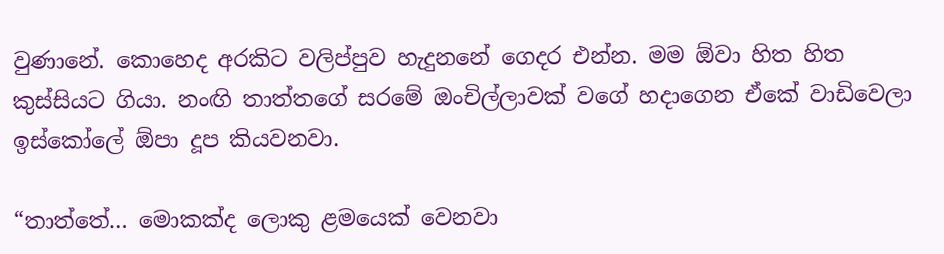වුණානේ. කොහෙද අරකිට වලිප්පුව හැදුනනේ ගෙදර එන්න. මම ඕවා හිත හිත කුස්සියට ගියා. නංඟි තාත්තගේ සරමේ ඔංචිල්ලාවක් වගේ හදාගෙන ඒකේ වාඩිවෙලා ඉස්කෝලේ ඕපා දූප කියවනවා.

“තාත්තේ… මොකක්ද ලොකු ළමයෙක් වෙනවා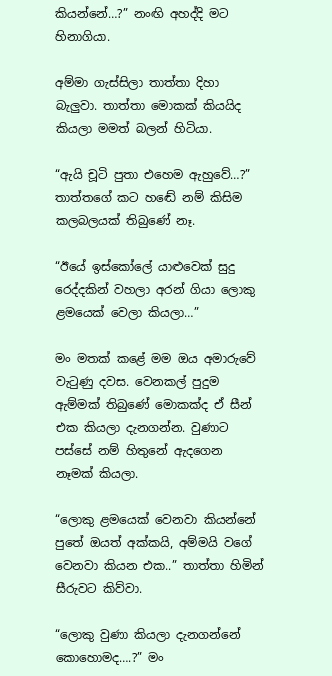කියන්නේ…?” නංඟි අහද්දි මට හිනාගියා.

අම්මා ගැස්සිලා තාත්තා දිහා බැලුවා. තාත්තා මොකක් කියයිද කියලා මමත් බලන් හිටියා.

“ඇයි චූටි පුතා එහෙම ඇහුවේ…?” තාත්තගේ කට හඬේ නම් කිසිම කලබලයක් තිබුණේ නෑ.

“ඊයේ ඉස්කෝලේ යාළුවෙක් සුදු රෙද්දකින් වහලා අරන් ගියා ලොකු ළමයෙක් වෙලා කියලා…”

මං මතක් කළේ මම ඔය අමාරුවේ වැටුණු දවස. වෙනකල් පුදුම ඇම්මක් තිබුණේ මොකක්ද ඒ සීන් එක කියලා දැනගන්න. වුණාට පස්සේ නම් හිතුනේ ඇදගෙන නෑමක් කියලා.

“ලොකු ළමයෙක් වෙනවා කියන්නේ පුතේ ඔයත් අක්කයි, අම්මයි වගේ වෙනවා කියන එක..” තාත්තා හිමින් සීරුවට කිව්වා.

“ලොකු වුණා කියලා දැනගන්නේ කොහොමද….?” මං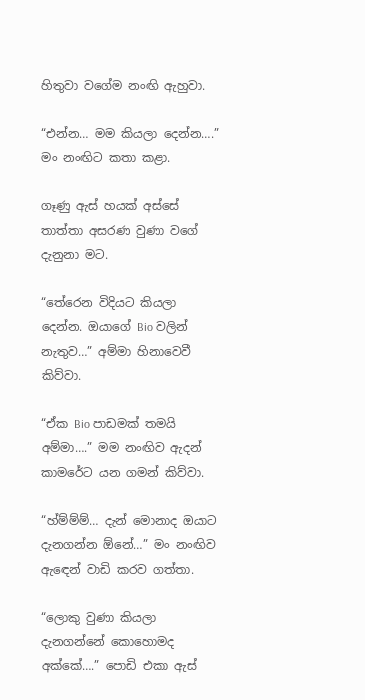හිතුවා වගේම නංඟි ඇහුවා.

“එන්න… මම කියලා දෙන්න….” මං නංඟිට කතා කළා.

ගෑණු ඇස් හයක් අස්සේ තාත්තා අසරණ වුණා වගේ දැනුනා මට.

“තේරෙන විදියට කියලා දෙන්න. ඔයාගේ Bio වලින් නැතුව…” අම්මා හිනාවෙවී කිව්වා.

“ඒක Bio පාඩමක් තමයි අම්මා….” මම නංඟිව ඇදන් කාමරේට යන ගමන් කිව්වා.

“හ්ම්ම්ම්… දැන් මොනාද ඔයාට දැනගන්න ඕනේ…” මං නංඟිව ඇඳෙන් වාඩි කරව ගත්තා.

“ලොකු වුණා කියලා දැනගන්නේ කොහොමද අක්කේ….” පොඩි එකා ඇස්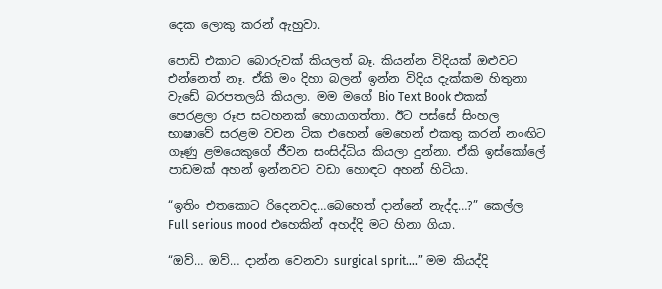දෙක ලොකු කරන් ඇහුවා.

පොඩි එකාට බොරුවක් කියලත් බෑ. කියන්න විදියක් ඔළුවට එන්නෙත් නෑ. ඒකි මං දිහා බලන් ඉන්න විදිය දැක්කම හිතුනා වැඩේ බරපතලයි කියලා. මම මගේ Bio Text Book එකක් පෙරළලා රූප සටහනක් හොයාගත්තා. ඊට පස්සේ සිංහල භාෂාවේ සරළම වචන ටික එහෙන් මෙහෙන් එකතු කරන් නංඟිට ගෑණු ළමයෙකුගේ ජීවන සංසිද්ධිය කියලා දුන්නා. ඒකි ඉස්කෝලේ පාඩමක් අහන් ඉන්නවට වඩා හොඳට අහන් හිටියා.

“ඉතිං එතකොට රිදෙනවද…බෙහෙත් දාන්නේ නැද්ද…?” කෙල්ල Full serious mood එහෙකින් අහද්දි මට හිනා ගියා.

“ඔව්… ඔව්… දාන්න වෙනවා surgical sprit….” මම කියද්දි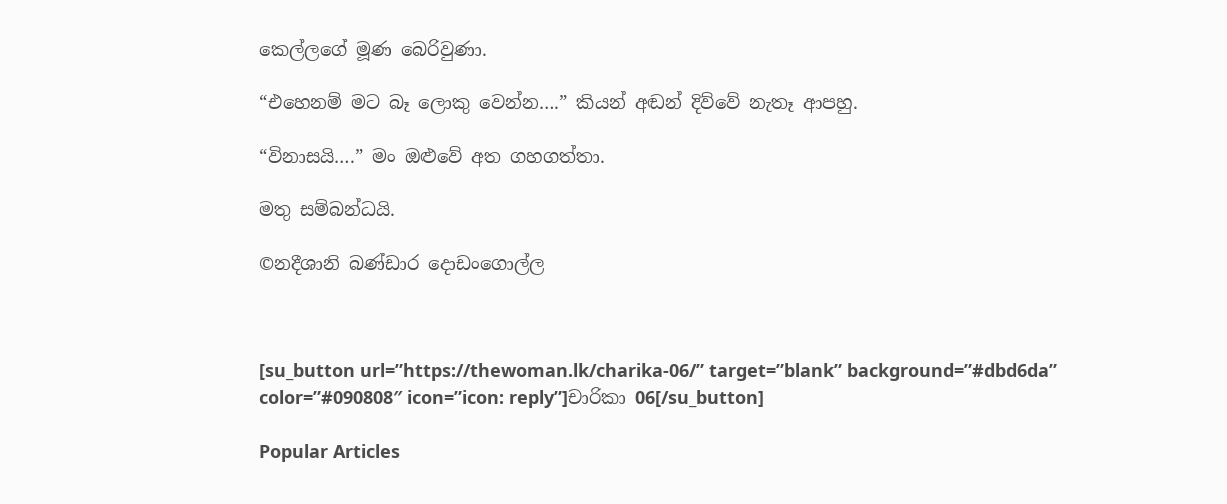කෙල්ලගේ මූණ බෙරිවුණා.

“එහෙනම් මට බෑ ලොකු වෙන්න….” කියන් අඬන් දිව්වේ නැතෑ ආපහු.

“විනාසයි….” මං ඔළුවේ අත ගහගත්තා.

මතු සම්බන්ධයි.

©නදීශානි බණ්ඩාර දොඩංගොල්ල



[su_button url=”https://thewoman.lk/charika-06/” target=”blank” background=”#dbd6da” color=”#090808″ icon=”icon: reply”]චාරිකා 06[/su_button]

Popular Articles